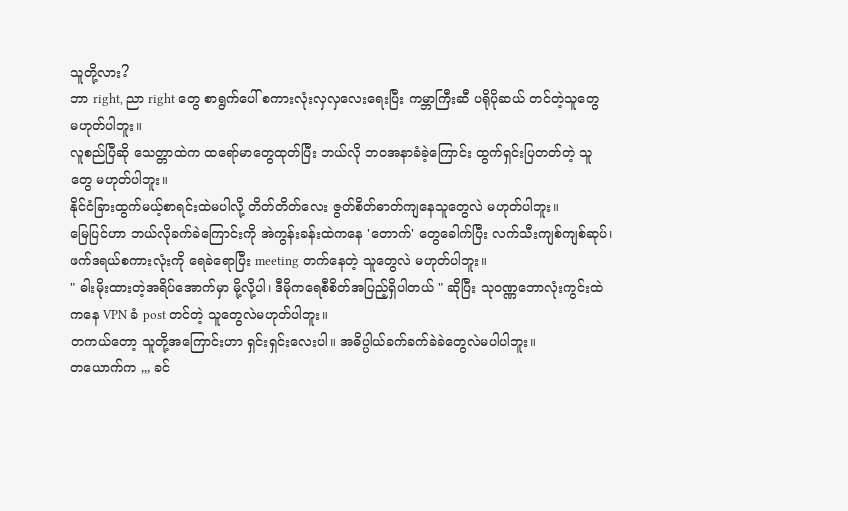သူတို့လား?
ဘာ right, ညာ right တွေ စာရွက်ပေါ် စကားလုံးလှလှလေးရေးပြီး ကမ္ဘာကြီးဆီ ပရိုပိုဆယ် တင်တဲ့သူတွေ မဟုတ်ပါဘူး။
လူစည်ပြီဆို သေတ္တာထဲက ထရော်မာတွေထုတ်ပြီး ဘယ်လို ဘဝအနာခံခဲ့ကြောင်း ထွက်ရှင်းပြတတ်တဲ့ သူတွေ မဟုတ်ပါဘူး။
နိုင်ငံခြားထွက်မယ့်စာရင်းထဲမပါလို့ တိတ်တိတ်လေး ဇွတ်စိတ်ဓာတ်ကျနေသူတွေလဲ မဟုတ်ပါဘူး။
မြေပြင်ဟာ ဘယ်လိုခက်ခဲကြောင်းကို အဲကွန်းခန်းထဲကနေ 'တောက်' တွေခေါက်ပြီး လက်သီးကျစ်ကျစ်ဆုပ်၊ ဖက်ဒရယ်စကားလုံးကို ရေခဲရောပြီး meeting တက်နေတဲ့ သူတွေလဲ မဟုတ်ပါဘူး။
" ဓါးမိုးထားတဲ့အရိပ်အောက်မှာ မို့လို့ပါ၊ ဒီမိုကရေစီစိတ်အပြည့်ရှိပါတယ် " ဆိုပြီး သုဝဏ္ဏဘောလုံးကွင်းထဲကနေ VPN ခံ post တင်တဲ့ သူတွေလဲမဟုတ်ပါဘူး။
တကယ်တော့ သူတို့အကြောင်းဟာ ရှင်းရှင်းလေးပါ။ အဓိပ္ပါယ်ခက်ခက်ခဲခဲတွေလဲမပါပါဘူး။
တယောက်က ,,, ခင်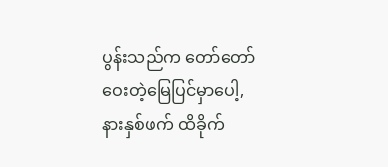ပွန်းသည်က တော်တော်ဝေးတဲ့မြေပြင်မှာပေါ့, နားနှစ်ဖက် ထိခိုက်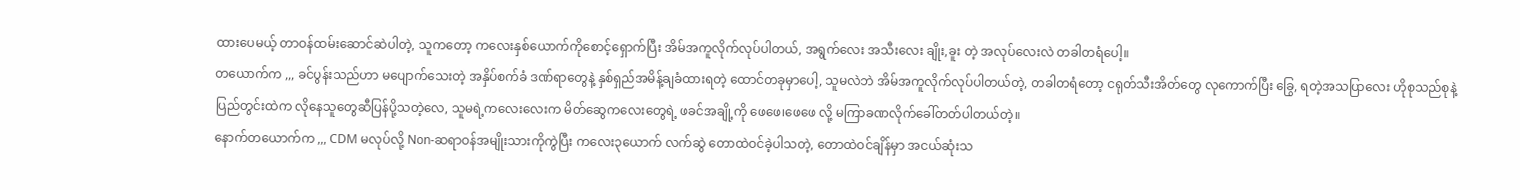ထားပေမယ့် တာဝန်ထမ်းဆောင်ဆဲပါတဲ့, သူကတော့ ကလေးနှစ်ယောက်ကိုစောင့်ရှောက်ပြီး အိမ်အကူလိုက်လုပ်ပါတယ်, အရွက်လေး အသီးလေး ချိုး,ခူး တဲ့ အလုပ်လေးလဲ တခါတရံပေါ့။
တယောက်က ,,, ခင်ပွန်းသည်ဟာ မပျောက်သေးတဲ့ အနှိပ်စက်ခံ ဒဏ်ရာတွေနဲ့ နှစ်ရှည်အမိန့်ချခံထားရတဲ့ ထောင်တခုမှာပေါ့, သူမလဲဘဲ အိမ်အကူလိုက်လုပ်ပါတယ်တဲ့, တခါတရံတော့ ငရုတ်သီးအိတ်တွေ လုကောက်ပြီး ခြွေ, ရတဲ့အသပြာလေး ဟိုစုသည်စုနဲ့ ပြည်တွင်းထဲက လိုနေသူတွေဆီပြန်ပို့သတဲ့လေ, သူမရဲ့ကလေးလေးက မိတ်ဆွေကလေးတွေရဲ့ ဖခင်အချို့ကို ဖေဖေ၊ဖေဖေ လို့ မကြာခဏလိုက်ခေါ်တတ်ပါတယ်တဲ့။
နောက်တယောက်က ,,, CDM မလုပ်လို့ Non-ဆရာဝန်အမျိုးသားကိုကွဲပြီး ကလေး၃ယောက် လက်ဆွဲ တောထဲဝင်ခဲ့ပါသတဲ့, တောထဲဝင်ချိန်မှာ အငယ်ဆုံးသ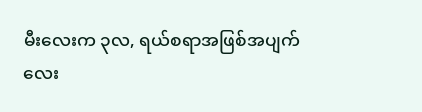မီးလေးက ၃လ, ရယ်စရာအဖြစ်အပျက်လေး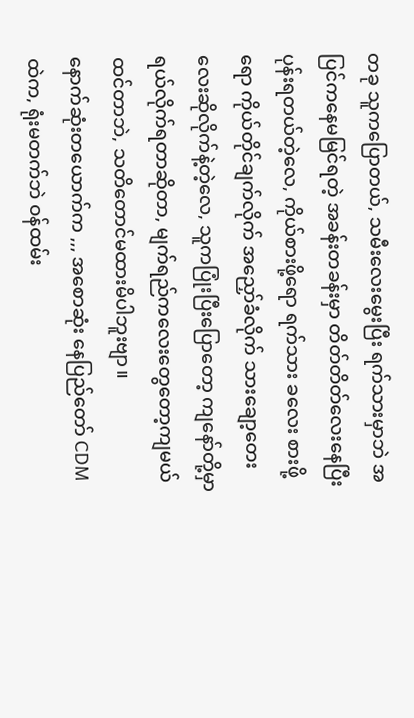တခု သူကပြောတယ်, သမီးလေးမွေးပြီး ရက်သားမှာဘဲ အပြင်ကနေမမြင်ရတဲ့ အခန်းတခန်းမှာ တိတ်တိတ်လေးနေပြီး ပုန်းရတယ်တဲ့လေ, ကိုယ်စားဖို့ရော ရက်သား ခလေး စားဖို့ရော ကိုယ်တိုင်ချက်လိုက် အညှော်ခံလိုက် သားချော့တေးလေးဆိုလိုက်နဲ့တဲ့လေ, သူကပြုံးပြီးပြောတော့ ကျနော်တို့မှာရယ်လိုက်ရတာဆိုတာ, မျက်ရည်ကလေးတွေတော့ကျမယ်ထင်တာဘဲ, သတိတောင်မထားမိပါဘူးဗျာ။
နောက်ဆုံးတယောက်က ,,, အစောဆုံး နေပြည်တော် CDM ထဲက, ရုံးမတက်ဘဲ ဝန်ထမ်း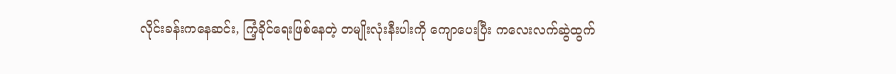လိုင်းခန်းကနေဆင်း, ကြံ့ခိုင်ရေးဖြစ်နေတဲ့ တမျိုးလုံးနီးပါးကို ကျောပေးပြီး ကလေးလက်ဆွဲထွက်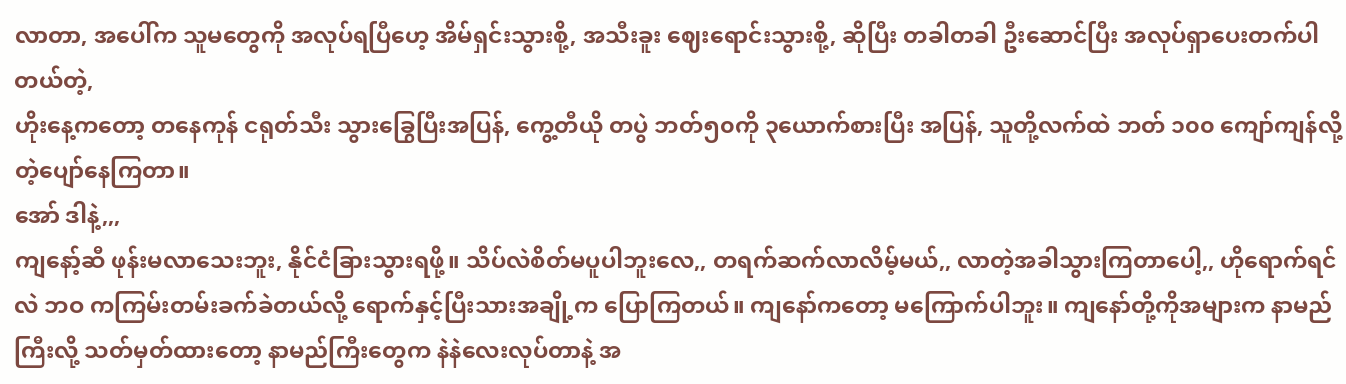လာတာ, အပေါ်က သူမတွေကို အလုပ်ရပြီဟေ့ အိမ်ရှင်းသွားစို့, အသီးခူး ဈေးရောင်းသွားစို့, ဆိုပြီး တခါတခါ ဦးဆောင်ပြီး အလုပ်ရှာပေးတက်ပါတယ်တဲ့,
ဟိုးနေ့ကတော့ တနေကုန် ငရုတ်သီး သွားခြွေပြီးအပြန်, ကွေ့တီယို တပွဲ ဘတ်၅၀ကို ၃ယောက်စားပြီး အပြန်, သူတို့လက်ထဲ ဘတ် ၁၀၀ ကျော်ကျန်လို့တဲ့ပျော်နေကြတာ။
အော် ဒါနဲ့,,,
ကျနော့်ဆီ ဖုန်းမလာသေးဘူး, နိုင်ငံခြားသွားရဖို့။ သိပ်လဲစိတ်မပူပါဘူးလေ,, တရက်ဆက်လာလိမ့်မယ်,, လာတဲ့အခါသွားကြတာပေါ့,, ဟိုရောက်ရင်လဲ ဘဝ ကကြမ်းတမ်းခက်ခဲတယ်လို့ ရောက်နှင့်ပြီးသားအချို့က ပြောကြတယ်။ ကျနော်ကတော့ မကြောက်ပါဘူး။ ကျနော်တို့ကိုအများက နာမည်ကြီးလို့ သတ်မှတ်ထားတော့ နာမည်ကြီးတွေက နဲနဲလေးလုပ်တာနဲ့ အ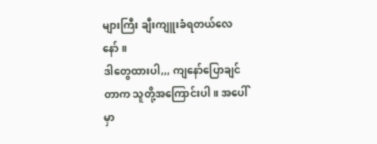များကြီး ချီးကျူးခံရတယ်လေနော်။
ဒါတွေထားပါ,,, ကျနော်ပြောချင်တာက သူတို့အကြောင်းပါ။ အပေါ်မှာ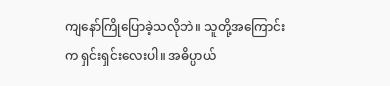ကျနော်ကြိုပြောခဲ့သလိုဘဲ။ သူတို့အကြောင်းက ရှင်းရှင်းလေးပါ။ အဓိပ္ပာယ်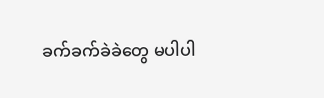ခက်ခက်ခဲခဲတွေ မပါပါ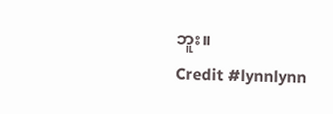ဘူး။
Credit #lynnlynn